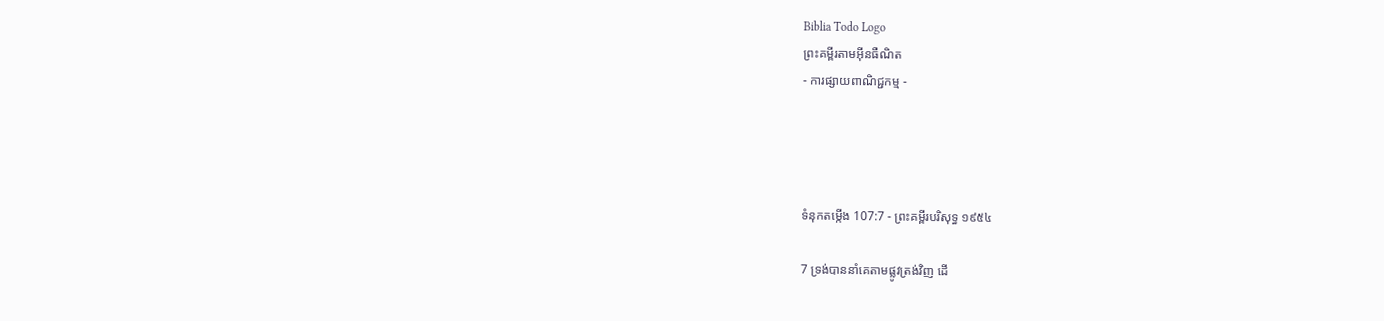Biblia Todo Logo
ព្រះគម្ពីរតាមអ៊ីនធឺណិត
- ការផ្សាយពាណិជ្ជកម្ម -




ទំនុកតម្កើង 107:7 - ព្រះគម្ពីរបរិសុទ្ធ ១៩៥៤

7 ទ្រង់បាននាំគេតាមផ្លូវត្រង់វិញ ដើ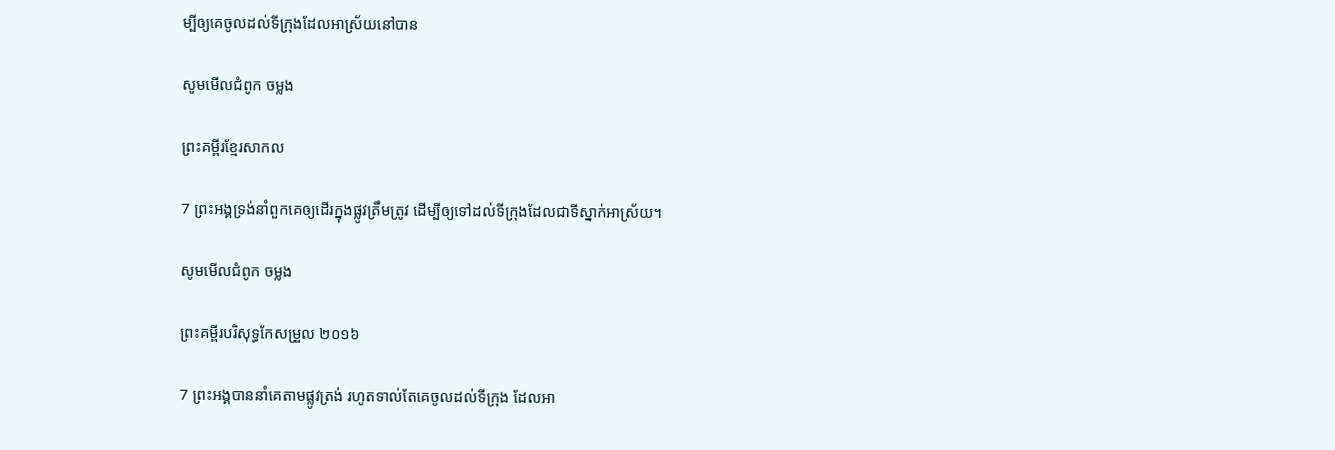ម្បីឲ្យគេចូលដល់ទីក្រុងដែលអាស្រ័យនៅបាន

សូមមើលជំពូក ចម្លង

ព្រះគម្ពីរខ្មែរសាកល

7 ព្រះអង្គទ្រង់នាំពួកគេឲ្យដើរក្នុងផ្លូវត្រឹមត្រូវ ដើម្បីឲ្យទៅដល់ទីក្រុងដែលជាទីស្នាក់អាស្រ័យ។

សូមមើលជំពូក ចម្លង

ព្រះគម្ពីរបរិសុទ្ធកែសម្រួល ២០១៦

7 ព្រះ‌អង្គបាននាំគេតាមផ្លូវត្រង់ រហូតទាល់តែគេចូលដល់ទីក្រុង ដែលអា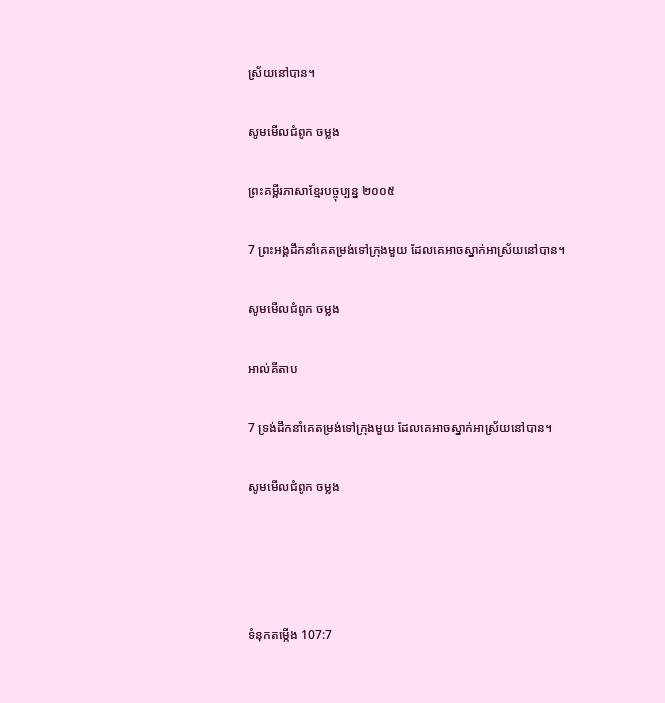ស្រ័យនៅបាន។

សូមមើលជំពូក ចម្លង

ព្រះគម្ពីរភាសាខ្មែរបច្ចុប្បន្ន ២០០៥

7 ព្រះអង្គដឹកនាំគេតម្រង់ទៅក្រុងមួយ ដែលគេអាចស្នាក់អាស្រ័យនៅបាន។

សូមមើលជំពូក ចម្លង

អាល់គីតាប

7 ទ្រង់ដឹកនាំគេតម្រង់ទៅក្រុងមួយ ដែលគេអាចស្នាក់អាស្រ័យនៅបាន។

សូមមើលជំពូក ចម្លង




ទំនុកតម្កើង 107:7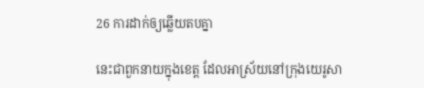26 ការដាក់ឲ្យឆ្លើយតបគ្នា

នេះជាពួកនាយក្នុងខេត្ត ដែលអាស្រ័យនៅក្រុងយេរូ‌សា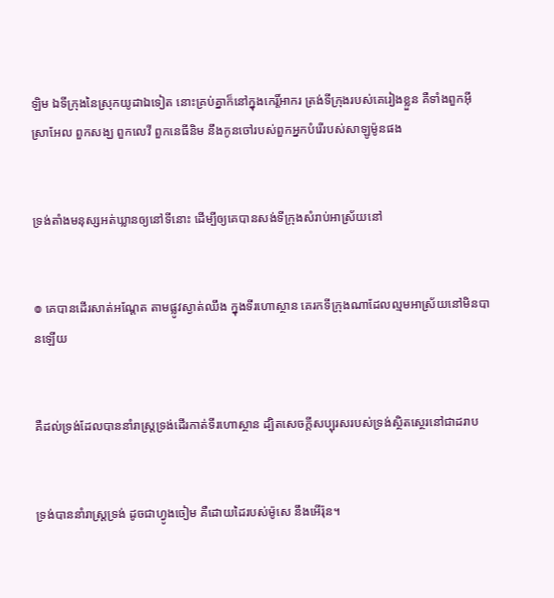ឡិម ឯទីក្រុងនៃស្រុកយូដាឯទៀត នោះគ្រប់គ្នាក៏នៅក្នុងកេរ្តិ៍‌អាករ ត្រង់ទីក្រុងរបស់គេរៀងខ្លួន គឺទាំងពួកអ៊ីស្រាអែល ពួកសង្ឃ ពួកលេវី ពួកនេធីនិម នឹងកូនចៅរបស់ពួកអ្នកបំរើរបស់សាឡូម៉ូនផង


ទ្រង់តាំងមនុស្សអត់‌ឃ្លានឲ្យនៅទីនោះ ដើម្បីឲ្យគេបានសង់ទីក្រុងសំរាប់អាស្រ័យនៅ


៙ គេបានដើរសាត់អណ្តែត តាមផ្លូវស្ងាត់ឈឹង ក្នុងទីរហោ‌ស្ថាន គេរកទីក្រុងណាដែលល្មមអាស្រ័យនៅមិនបានឡើយ


គឺដល់ទ្រង់ដែលបាននាំរាស្ត្រទ្រង់ដើរកាត់ទីរហោ‌ស្ថាន ដ្បិតសេចក្ដីសប្បុរសរបស់ទ្រង់ស្ថិត‌ស្ថេរនៅជាដរាប


ទ្រង់បាននាំរាស្ត្រទ្រង់ ដូចជាហ្វូងចៀម គឺដោយដៃរបស់ម៉ូសេ នឹងអើរ៉ុន។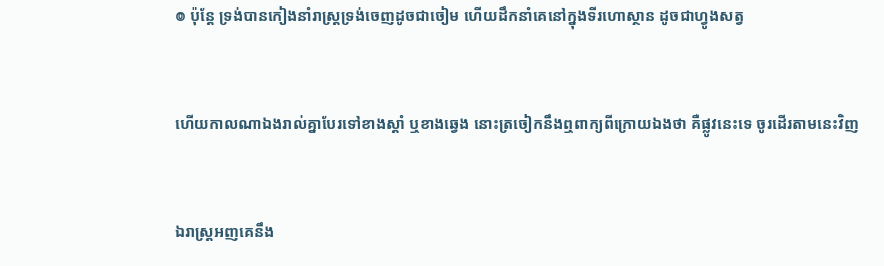៙ ប៉ុន្តែ ទ្រង់បានកៀងនាំរាស្ត្រទ្រង់ចេញដូចជាចៀម ហើយដឹក‌នាំគេនៅក្នុងទីរហោ‌ស្ថាន ដូចជាហ្វូងសត្វ


ហើយកាលណាឯងរាល់គ្នាបែរទៅខាងស្តាំ ឬខាងឆ្វេង នោះត្រចៀកនឹងឮពាក្យពីក្រោយឯងថា គឺផ្លូវនេះទេ ចូរដើរតាមនេះវិញ


ឯរាស្ត្រអញគេនឹង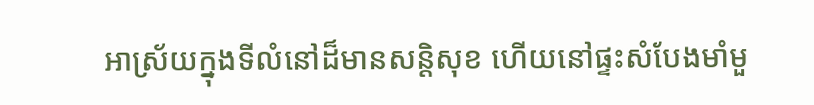អាស្រ័យក្នុងទីលំនៅដ៏មានសន្តិ‌សុខ ហើយនៅផ្ទះ‌សំបែងមាំ‌មួ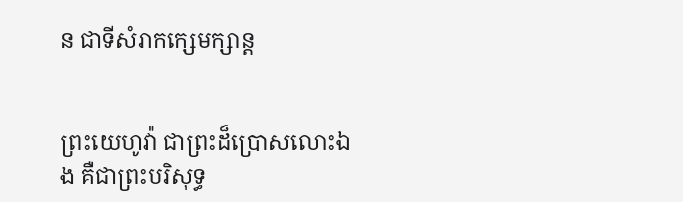ន ជាទីសំរាកក្សេម‌ក្សាន្ត


ព្រះ‌យេហូវ៉ា ជាព្រះដ៏ប្រោសលោះឯង គឺជាព្រះបរិសុទ្ធ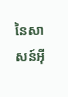នៃសាសន៍អ៊ី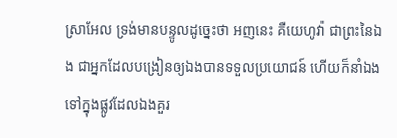ស្រាអែល ទ្រង់មានបន្ទូលដូច្នេះថា អញនេះ គឺយេហូវ៉ា ជាព្រះនៃឯង ជាអ្នកដែលបង្រៀនឲ្យឯងបានទទួលប្រយោជន៍ ហើយក៏នាំឯងទៅក្នុងផ្លូវដែលឯងគួរ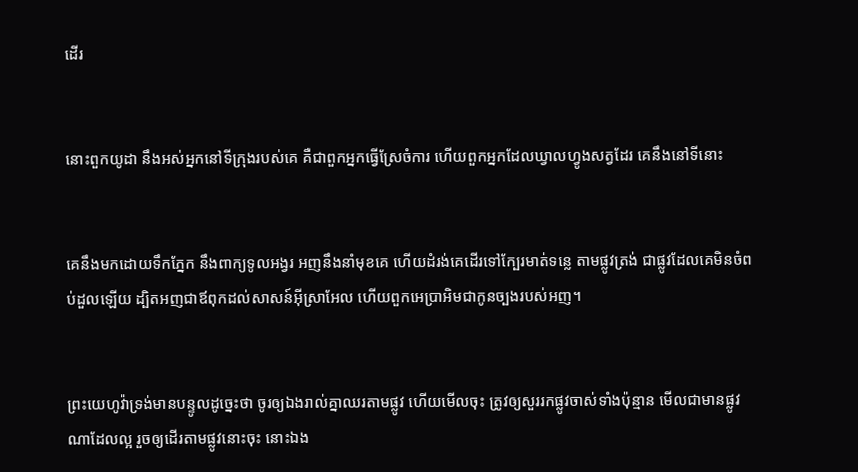ដើរ


នោះពួកយូដា នឹងអស់អ្នកនៅទីក្រុងរបស់គេ គឺជាពួកអ្នកធ្វើស្រែចំការ ហើយពួកអ្នកដែលឃ្វាលហ្វូងសត្វដែរ គេនឹងនៅទីនោះ


គេនឹងមកដោយទឹកភ្នែក នឹងពាក្យទូល‌អង្វរ អញនឹងនាំមុខគេ ហើយដំរង់គេដើរទៅក្បែរមាត់ទន្លេ តាមផ្លូវត្រង់ ជាផ្លូវដែលគេមិនចំពប់ដួលឡើយ ដ្បិតអញជាឪពុកដល់សាសន៍អ៊ីស្រាអែល ហើយពួកអេប្រា‌អិមជាកូនច្បងរបស់អញ។


ព្រះ‌យេហូវ៉ាទ្រង់មានបន្ទូលដូច្នេះថា ចូរឲ្យឯងរាល់គ្នាឈរតាមផ្លូវ ហើយមើលចុះ ត្រូវឲ្យសួររកផ្លូវចាស់ទាំងប៉ុន្មាន មើលជាមានផ្លូវណាដែលល្អ រួចឲ្យដើរតាមផ្លូវនោះចុះ នោះឯង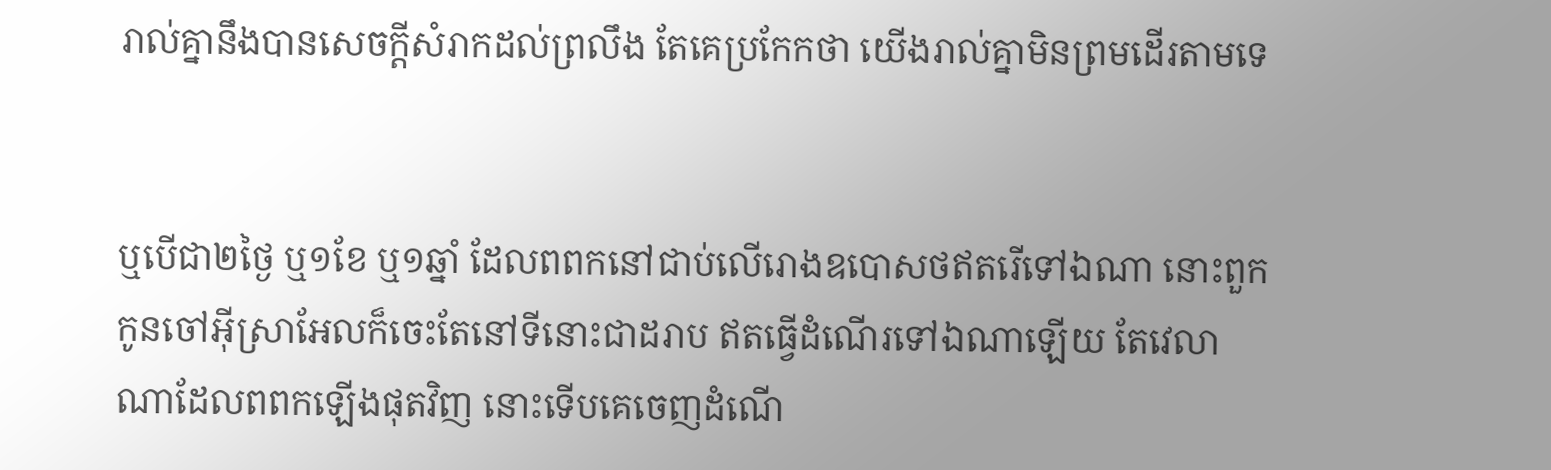រាល់គ្នានឹងបានសេចក្ដីសំរាកដល់ព្រលឹង តែគេប្រកែកថា យើងរាល់គ្នាមិនព្រមដើរតាមទេ


ឬបើជា២ថ្ងៃ ឬ១ខែ ឬ១ឆ្នាំ ដែលពពកនៅជាប់លើរោងឧបោសថឥតរើទៅឯណា នោះពួកកូនចៅអ៊ីស្រាអែលក៏ចេះតែនៅទីនោះជាដរាប ឥតធ្វើដំណើរទៅឯណាឡើយ តែវេលាណាដែលពពកឡើងផុតវិញ នោះទើបគេចេញដំណើ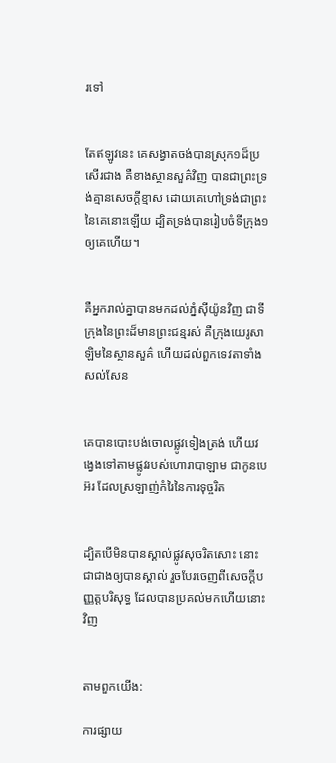រទៅ


តែឥឡូវនេះ គេសង្វាតចង់បានស្រុក១ដ៏ប្រសើរជាង គឺខាងស្ថាន‌សួគ៌វិញ បានជាព្រះ‌ទ្រង់គ្មានសេចក្ដីខ្មាស ដោយគេហៅទ្រង់ជាព្រះនៃគេនោះឡើយ ដ្បិតទ្រង់បានរៀបចំទី‌ក្រុង១ឲ្យគេហើយ។


គឺអ្នករាល់គ្នាបានមកដល់ភ្នំស៊ីយ៉ូនវិញ ជាទីក្រុងនៃព្រះដ៏មានព្រះ‌ជន្មរស់ គឺក្រុងយេរូ‌សាឡិមនៃស្ថាន‌សួគ៌ ហើយដល់ពួកទេវតាទាំងសល់សែន


គេបានបោះបង់ចោលផ្លូវទៀងត្រង់ ហើយវង្វេងទៅតាមផ្លូវរបស់ហោរាបាឡាម ជាកូនបេអ៊រ ដែលស្រឡាញ់កំរៃនៃការទុច្ចរិត


ដ្បិតបើមិនបានស្គាល់ផ្លូវសុចរិតសោះ នោះជាជាងឲ្យបានស្គាល់ រួចបែរចេញពីសេចក្ដីបញ្ញត្តបរិសុទ្ធ ដែលបានប្រគល់មកហើយនោះវិញ


តាមពួកយើង:

ការផ្សាយ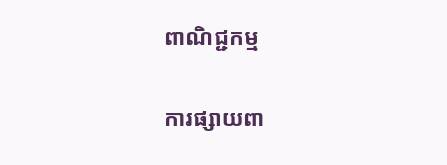ពាណិជ្ជកម្ម


ការផ្សាយពា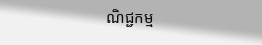ណិជ្ជកម្ម